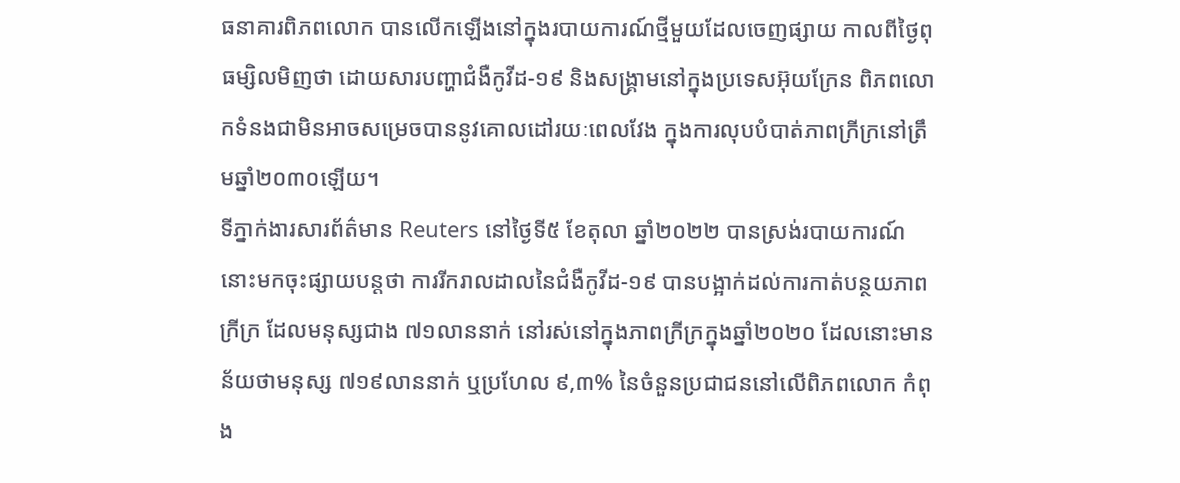ធនាគារពិភពលោក បានលើកឡើងនៅក្នុងរបាយការណ៍ថ្មីមួយដែលចេញផ្សាយ កាលពីថ្ងៃពុធម្សិលមិញថា ដោយសារបញ្ហាជំងឺកូវីដ-១៩ និងសង្គ្រាមនៅក្នុងប្រទេសអ៊ុយក្រែន ពិភពលោកទំនងជាមិនអាចសម្រេចបាននូវគោលដៅរយៈពេលវែង ក្នុងការលុបបំបាត់ភាពក្រីក្រនៅត្រឹមឆ្នាំ២០៣០ឡើយ។
ទីភ្នាក់ងារសារព័ត៌មាន Reuters នៅថ្ងៃទី៥ ខែតុលា ឆ្នាំ២០២២ បានស្រង់របាយការណ៍នោះមកចុះផ្សាយបន្តថា ការរីករាលដាលនៃជំងឺកូវីដ-១៩ បានបង្អាក់ដល់ការកាត់បន្ថយភាពក្រីក្រ ដែលមនុស្សជាង ៧១លាននាក់ នៅរស់នៅក្នុងភាពក្រីក្រក្នុងឆ្នាំ២០២០ ដែលនោះមានន័យថាមនុស្ស ៧១៩លាននាក់ ឬប្រហែល ៩,៣% នៃចំនួនប្រជាជននៅលើពិភពលោក កំពុង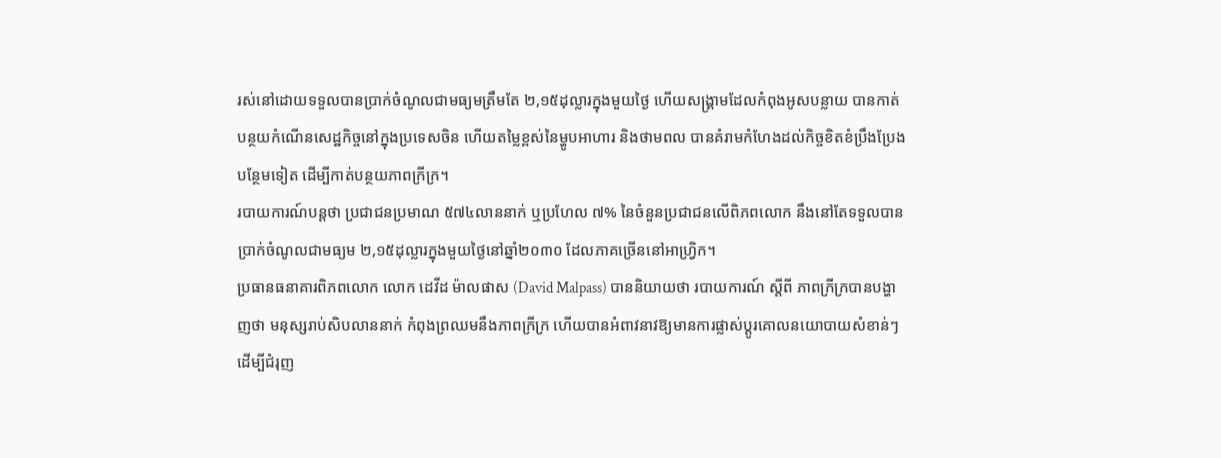រស់នៅដោយទទួលបានប្រាក់ចំណូលជាមធ្យមត្រឹមតែ ២,១៥ដុល្លារក្នុងមួយថ្ងៃ ហើយសង្រ្គាមដែលកំពុងអូសបន្លាយ បានកាត់បន្ថយកំណើនសេដ្ឋកិច្ចនៅក្នុងប្រទេសចិន ហើយតម្លៃខ្ពស់នៃម្ហូបអាហារ និងថាមពល បានគំរាមកំហែងដល់កិច្ចខិតខំប្រឹងប្រែងបន្ថែមទៀត ដើម្បីកាត់បន្ថយភាពក្រីក្រ។
របាយការណ៍បន្តថា ប្រជាជនប្រមាណ ៥៧៤លាននាក់ ឬប្រហែល ៧% នៃចំនួនប្រជាជនលើពិភពលោក នឹងនៅតែទទួលបានប្រាក់ចំណូលជាមធ្យម ២,១៥ដុល្លារក្នុងមួយថ្ងៃនៅឆ្នាំ២០៣០ ដែលភាគច្រើននៅអាហ្វ្រិក។
ប្រធានធនាគារពិភពលោក លោក ដេវីដ ម៉ាលផាស (David Malpass) បាននិយាយថា របាយការណ៍ ស្តីពី ភាពក្រីក្របានបង្ហាញថា មនុស្សរាប់សិបលាននាក់ កំពុងព្រឈមនឹងភាពក្រីក្រ ហើយបានអំពាវនាវឱ្យមានការផ្លាស់ប្តូរគោលនយោបាយសំខាន់ៗ ដើម្បីជំរុញ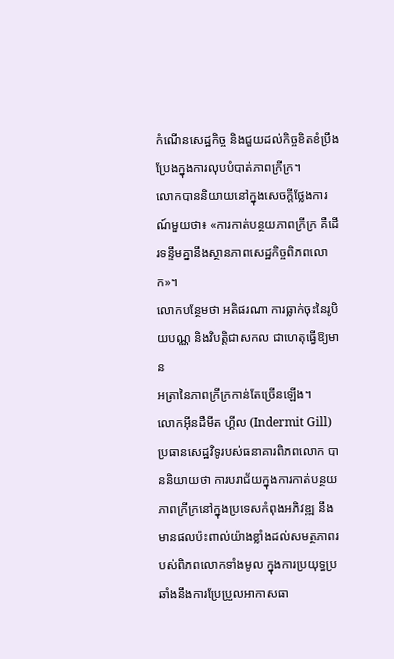កំណើនសេដ្ឋកិច្ច និងជួយដល់កិច្ចខិតខំប្រឹងប្រែងក្នុងការលុបបំបាត់ភាពក្រីក្រ។
លោកបាននិយាយនៅក្នុងសេចក្តីថ្លែងការណ៍មួយថា៖ «ការកាត់បន្ថយភាពក្រីក្រ គឺដើរទន្ទឹមគ្នានឹងស្ថានភាពសេដ្ឋកិច្ចពិភពលោក»។
លោកបន្ថែមថា អតិផរណា ការធ្លាក់ចុះនៃរូបិយបណ្ណ និងវិបត្តិជាសកល ជាហេតុធ្វើឱ្យមាន
អត្រានៃភាពក្រីក្រកាន់តែច្រើនឡើង។
លោកអ៊ីនដឺមីត ហ្គីល (Indermit Gill) ប្រធានសេដ្ឋវិទូរបស់ធនាគារពិភពលោក បាននិយាយថា ការបរាជ័យក្នុងការកាត់បន្ថយភាពក្រីក្រនៅក្នុងប្រទេសកំពុងអភិវឌ្ឍ នឹងមានផលប៉ះពាល់យ៉ាងខ្លាំងដល់សមត្ថភាពរបស់ពិភពលោកទាំងមូល ក្នុងការប្រយុទ្ធប្រឆាំងនឹងការប្រែប្រួលអាកាសធា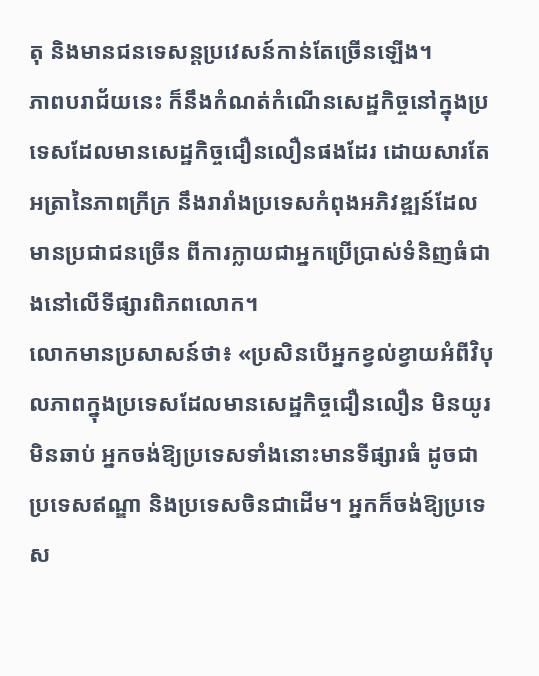តុ និងមានជនទេសន្តប្រវេសន៍កាន់តែច្រើនឡើង។
ភាពបរាជ័យនេះ ក៏នឹងកំណត់កំណើនសេដ្ឋកិច្ចនៅក្នុងប្រទេសដែលមានសេដ្ឋកិច្ចជឿនលឿនផងដែរ ដោយសារតែអត្រានៃភាពក្រីក្រ នឹងរារាំងប្រទេសកំពុងអភិវឌ្ឍន៍ដែលមានប្រជាជនច្រើន ពីការក្លាយជាអ្នកប្រើប្រាស់ទំនិញធំជាងនៅលើទីផ្សារពិភពលោក។
លោកមានប្រសាសន៍ថា៖ «ប្រសិនបើអ្នកខ្វល់ខ្វាយអំពីវិបុលភាពក្នុងប្រទេសដែលមានសេដ្ឋកិច្ចជឿនលឿន មិនយូរមិនឆាប់ អ្នកចង់ឱ្យប្រទេសទាំងនោះមានទីផ្សារធំ ដូចជា ប្រទេសឥណ្ឌា និងប្រទេសចិនជាដើម។ អ្នកក៏ចង់ឱ្យប្រទេស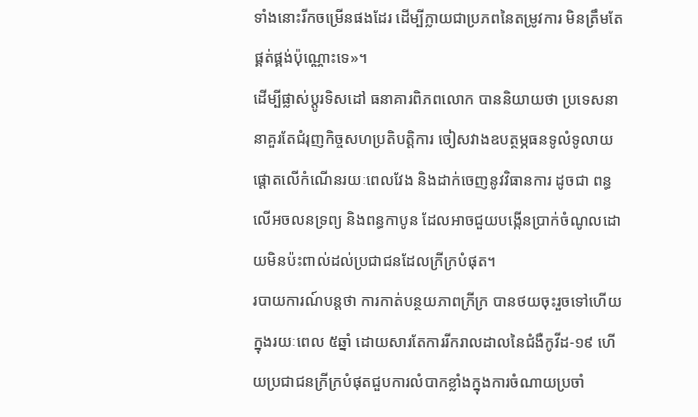ទាំងនោះរីកចម្រើនផងដែរ ដើម្បីក្លាយជាប្រភពនៃតម្រូវការ មិនត្រឹមតែផ្គត់ផ្គង់ប៉ុណ្ណោះទេ»។
ដើម្បីផ្លាស់ប្តូរទិសដៅ ធនាគារពិភពលោក បាននិយាយថា ប្រទេសនានាគួរតែជំរុញកិច្ចសហប្រតិបត្តិការ ចៀសវាងឧបត្ថម្ភធនទូលំទូលាយ ផ្តោតលើកំណើនរយៈពេលវែង និងដាក់ចេញនូវវិធានការ ដូចជា ពន្ធលើអចលនទ្រព្យ និងពន្ធកាបូន ដែលអាចជួយបង្កើនប្រាក់ចំណូលដោយមិនប៉ះពាល់ដល់ប្រជាជនដែលក្រីក្របំផុត។
របាយការណ៍បន្តថា ការកាត់បន្ថយភាពក្រីក្រ បានថយចុះរួចទៅហើយក្នុងរយៈពេល ៥ឆ្នាំ ដោយសារតែការរីករាលដាលនៃជំងឺកូវីដ-១៩ ហើយប្រជាជនក្រីក្របំផុតជួបការលំបាកខ្លាំងក្នុងការចំណាយប្រចាំ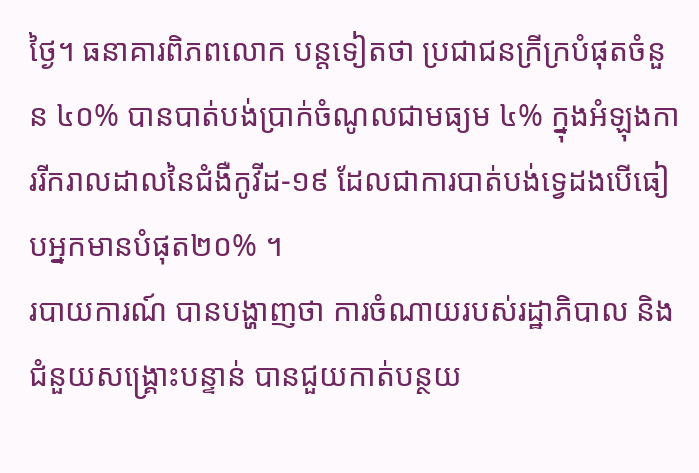ថ្ងៃ។ ធនាគារពិភពលោក បន្តទៀតថា ប្រជាជនក្រីក្របំផុតចំនួន ៤០% បានបាត់បង់ប្រាក់ចំណូលជាមធ្យម ៤% ក្នុងអំឡុងការរីករាលដាលនៃជំងឺកូវីដ-១៩ ដែលជាការបាត់បង់ទ្វេដងបើធៀបអ្នកមានបំផុត២០% ។
របាយការណ៍ បានបង្ហាញថា ការចំណាយរបស់រដ្ឋាភិបាល និងជំនួយសង្គ្រោះបន្ទាន់ បានជួយកាត់បន្ថយ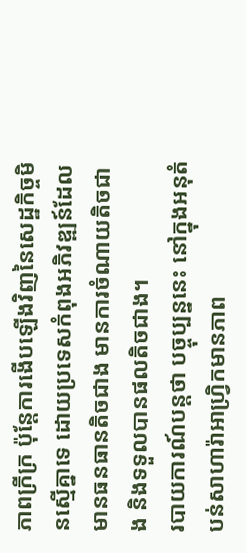ភាពក្រីក្រ ប៉ុន្តែការងើបឡើងវិញនៃសេដ្ឋកិច្ចមិនស្មើគ្នាទេ ដោយប្រទេសកំពុងអភិវឌ្ឍន៍ដែលមានធនធានតិចជាង មានការចំណាយតិចជាង និងទទួលបានផលតិចជាង។
របាយការណ៍បន្តថា បច្ចុប្បន្ននេះ នៅក្នុងអនុតំបន់សាហារ៉ាអាហ្រ្វិកមានភាព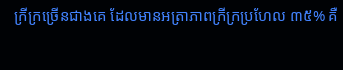ក្រីក្រច្រើនជាងគេ ដែលមានអត្រាភាពក្រីក្រប្រហែល ៣៥% គឺ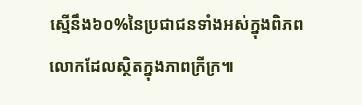ស្មើនឹង៦០%នៃប្រជាជនទាំងអស់ក្នុងពិភពលោកដែលស្ថិតក្នុងភាពក្រីក្រ៕